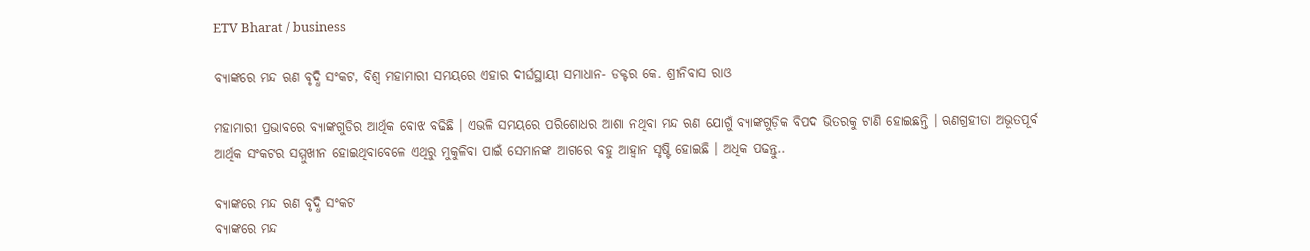ETV Bharat / business

ବ୍ୟାଙ୍କରେ ମନ୍ଦ ଋଣ ବୃଦ୍ଧି ସଂକଟ, ବିଶ୍ବ ମହାମାରୀ ସମୟରେ ଏହାର ଦୀର୍ଘସ୍ଥାୟୀ ସମାଧାନ- ଡକ୍ଟର କେ. ଶ୍ରୀନିବାସ ରାଓ

ମହାମାରୀ ପ୍ରଭାବରେ ବ୍ୟାଙ୍କଗୁଡିର ଆର୍ଥିକ ବୋଝ ବଢିଛି । ଏଭଳି ସମୟରେ ପରିଶୋଧର ଆଶା ନଥିବା ମନ୍ଦ ଋଣ ଯୋଗୁଁ ବ୍ୟାଙ୍କଗୁଡ଼ିକ ବିପଦ ଭିତରକୁ ଟାଣି ହୋଇଛନ୍ତି । ଋଣଗ୍ରହୀତା ଅଭୂତପୂର୍ବ ଆର୍ଥିକ ସଂକଟର ସମ୍ମୁଖୀନ ହୋଇଥିବାବେଳେ ଏଥିରୁ ମୁକୁଳିବା ପାଇଁ ସେମାନଙ୍କ ଆଗରେ ବହୁ ଆହ୍ବାନ ସୃଷ୍ଟି ହୋଇଛି । ଅଧିକ ପଢନ୍ତୁ..

ବ୍ୟାଙ୍କରେ ମନ୍ଦ ଋଣ ବୃଦ୍ଧି ସଂକଟ
ବ୍ୟାଙ୍କରେ ମନ୍ଦ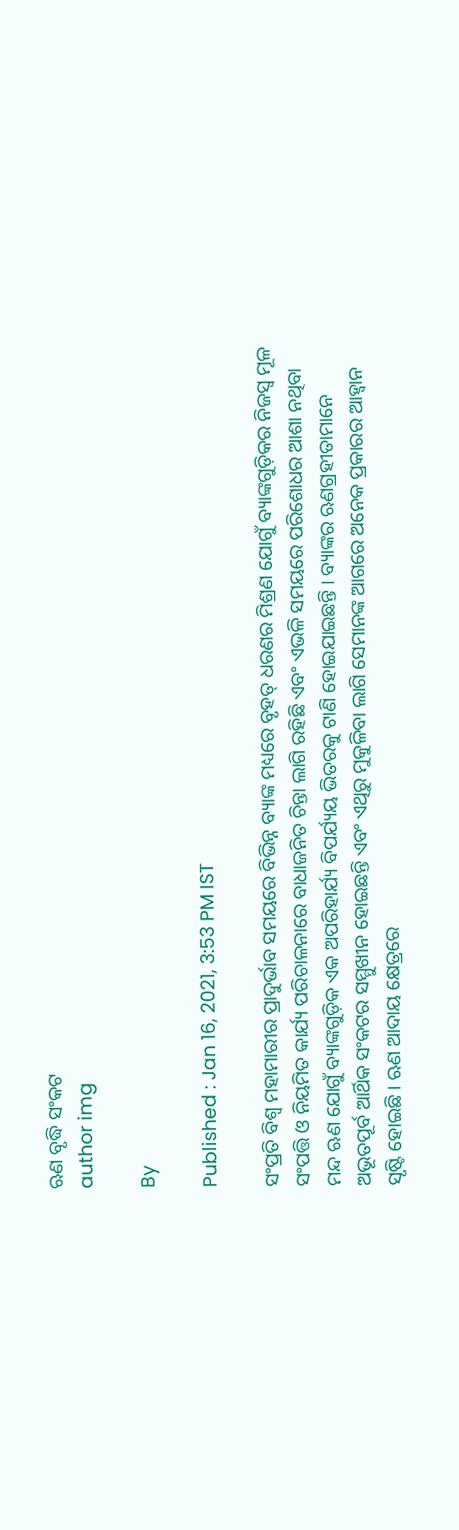ଋଣ ବୃଦ୍ଧି ସଂକଟ
author img

By

Published : Jan 16, 2021, 3:53 PM IST

ସଂପ୍ରତି ବିଶ୍ବ ମହାମାରୀର ପ୍ରାଦୁର୍ଭାବ ସମୟରେ ବିଭିନ୍ନ ବ୍ୟାଙ୍କ ମଧ୍ୟରେ ବୃହତ୍‌ ଧରଣର ମିଶ୍ରଣ ଯୋଗୁଁ ବ୍ୟାଙ୍କଗୁଡ଼ିକର ନିଜସ୍ବ ମୂଳ ସଂପତ୍ତି ଓ ନିୟମିତ କାର୍ଯ୍ୟ ପରିଚାଳନାରେ ବାଧାଜନିତ ଚିନ୍ତା ଲାଗି ରହିଛି ଏବଂ ଏଭଳି ସମୟରେ ପରିଶୋଧର ଆଶା ନଥିବା ମନ୍ଦ ଋଣ ଯୋଗୁଁ ବ୍ୟାଙ୍କଗୁଡ଼ିକ ଏକ ଅପରିହାର୍ଯ୍ୟ ବିପର୍ଯ୍ୟୟ ଭିତରକୁ ଟାଣି ହୋଇଯାଇଛନ୍ତି । ବ୍ୟାଙ୍କର ଋଣଗ୍ରହୀତାମାନେ ଅଭୂତପୂର୍ବ ଆର୍ଥିକ ସଂକଟର ସମ୍ମୁଖୀନ ହୋଇଛନ୍ତି ଏବଂ ଏଥିରୁ ମୁକୁଳିବା ଲାଗି ସେମାନଙ୍କ ଆଗରେ ଅନେକ ପ୍ରକାରର ଆହ୍ବାନ ସୃଷ୍ଟି ହୋଇଛି । ଋଣ ଆଦାୟ କ୍ଷେତ୍ରରେ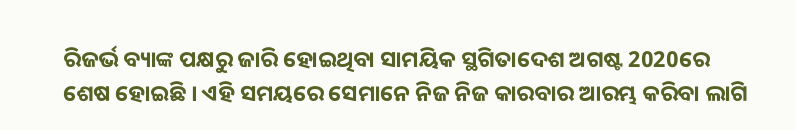ରିଜର୍ଭ ବ୍ୟାଙ୍କ ପକ୍ଷରୁ ଜାରି ହୋଇଥିବା ସାମୟିକ ସ୍ଥଗିତାଦେଶ ଅଗଷ୍ଟ 2020ରେ ଶେଷ ହୋଇଛି । ଏହି ସମୟରେ ସେମାନେ ନିଜ ନିଜ କାରବାର ଆରମ୍ଭ କରିବା ଲାଗି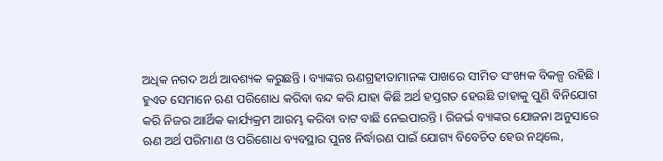ଅଧିକ ନଗଦ ଅର୍ଥ ଆବଶ୍ୟକ କରୁଛନ୍ତି । ବ୍ୟାଙ୍କର ଋଣଗ୍ରହୀତାମାନଙ୍କ ପାଖରେ ସୀମିତ ସଂଖ୍ୟକ ବିକଳ୍ପ ରହିଛି । ହୁଏତ ସେମାନେ ଋଣ ପରିଶୋଧ କରିବା ବନ୍ଦ କରି ଯାହା କିଛି ଅର୍ଥ ହସ୍ତଗତ ହେଉଛି ତାହାକୁ ପୁଣି ବିନିଯୋଗ କରି ନିଜର ଆାର୍ଥିକ କାର୍ଯ୍ୟକ୍ରମ ଆରମ୍ଭ କରିବା ବାଟ ବାଛି ନେଇପାରନ୍ତି । ରିଜର୍ଭ ବ୍ୟାଙ୍କର ଯୋଜନା ଅନୁସାରେ ଋଣ ଅର୍ଥ ପରିମାଣ ଓ ପରିଶୋଧ ବ୍ୟବସ୍ଥାର ପୁନଃ ନିର୍ଦ୍ଧାରଣ ପାଇଁ ଯୋଗ୍ୟ ବିବେଚିତ ହେଉ ନଥିଲେ,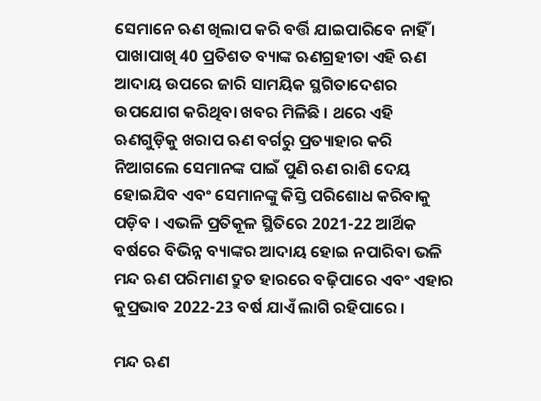ସେମାନେ ଋଣ ଖିଲାପ କରି ବର୍ତ୍ତି ଯାଇପାରିବେ ନାହିଁ । ପାଖାପାଖି 40 ପ୍ରତିଶତ ବ୍ୟାଙ୍କ ଋଣଗ୍ରହୀତା ଏହି ଋଣ ଆଦାୟ ଉପରେ ଜାରି ସାମୟିକ ସ୍ଥଗିତାଦେଶର ଉପଯୋଗ କରିଥିବା ଖବର ମିଳିଛି । ଥରେ ଏହି ଋଣଗୁଡ଼ିକୁ ଖରାପ ଋଣ ବର୍ଗରୁ ପ୍ରତ୍ୟାହାର କରି ନିଆଗଲେ ସେମାନଙ୍କ ପାଇଁ ପୁଣି ଋଣ ରାଶି ଦେୟ ହୋଇଯିବ ଏବଂ ସେମାନଙ୍କୁ କିସ୍ତି ପରିଶୋଧ କରିବାକୁ ପଡ଼ିବ । ଏଭଳି ପ୍ରତିକୂଳ ସ୍ଥିତିରେ 2021-22 ଆର୍ଥିକ ବର୍ଷରେ ବିଭିନ୍ନ ବ୍ୟାଙ୍କର ଆଦାୟ ହୋଇ ନପାରିବା ଭଳି ମନ୍ଦ ଋଣ ପରିମାଣ ଦ୍ରୁତ ହାରରେ ବଢ଼ିପାରେ ଏବଂ ଏହାର କୁପ୍ରଭାବ 2022-23 ବର୍ଷ ଯାଏଁ ଲାଗି ରହିପାରେ ।

ମନ୍ଦ ଋଣ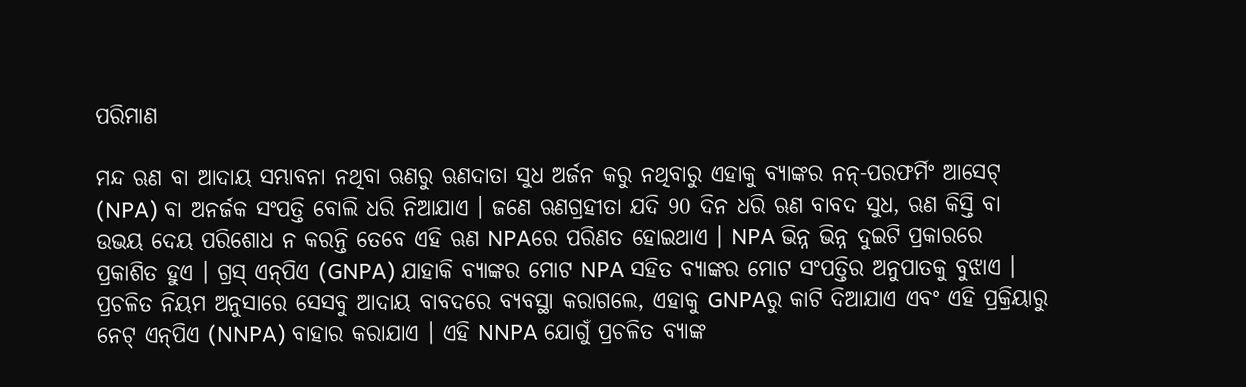ପରିମାଣ

ମନ୍ଦ ଋଣ ବା ଆଦାୟ ସମ୍ଭାବନା ନଥିବା ଋଣରୁ ଋଣଦାତା ସୁଧ ଅର୍ଜନ କରୁ ନଥିବାରୁ ଏହାକୁ ବ୍ୟାଙ୍କର ନନ୍‌-ପରଫର୍ମିଂ ଆସେଟ୍‌ (NPA) ବା ଅନର୍ଜକ ସଂପତ୍ତି ବୋଲି ଧରି ନିଆଯାଏ । ଜଣେ ଋଣଗ୍ରହୀତା ଯଦି 90 ଦିନ ଧରି ଋଣ ବାବଦ ସୁଧ, ଋଣ କିସ୍ତି ବା ଉଭୟ ଦେୟ ପରିଶୋଧ ନ କରନ୍ତି ତେବେ ଏହି ଋଣ NPAରେ ପରିଣତ ହୋଇଥାଏ । NPA ଭିନ୍ନ ଭିନ୍ନ ଦୁଇଟି ପ୍ରକାରରେ ପ୍ରକାଶିତ ହୁଏ । ଗ୍ରସ୍‌ ଏନ୍‌ପିଏ (GNPA) ଯାହାକି ବ୍ୟାଙ୍କର ମୋଟ NPA ସହିତ ବ୍ୟାଙ୍କର ମୋଟ ସଂପତ୍ତିର ଅନୁପାତକୁ ବୁଝାଏ । ପ୍ରଚଳିତ ନିୟମ ଅନୁସାରେ ସେସବୁ ଆଦାୟ ବାବଦରେ ବ୍ୟବସ୍ଥା କରାଗଲେ, ଏହାକୁ GNPAରୁ କାଟି ଦିଆଯାଏ ଏବଂ ଏହି ପ୍ରକ୍ରିୟାରୁ ନେଟ୍‌ ଏନ୍‌ପିଏ (NNPA) ବାହାର କରାଯାଏ । ଏହି NNPA ଯୋଗୁଁ ପ୍ରଚଳିତ ବ୍ୟାଙ୍କ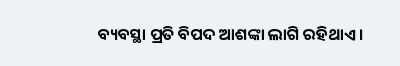ବ୍ୟବସ୍ଥା ପ୍ରତି ବିପଦ ଆଶଙ୍କା ଲାଗି ରହିଥାଏ ।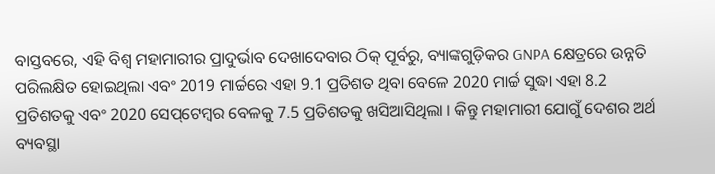ବାସ୍ତବରେ, ଏହି ବିଶ୍ବ ମହାମାରୀର ପ୍ରାଦୁର୍ଭାବ ଦେଖାଦେବାର ଠିକ୍‌ ପୂର୍ବରୁ, ବ୍ୟାଙ୍କଗୁଡ଼ିକର GNPA କ୍ଷେତ୍ରରେ ଉନ୍ନତି ପରିଲକ୍ଷିତ ହୋଇଥିଲା ଏବଂ 2019 ମାର୍ଚ୍ଚରେ ଏହା 9.1 ପ୍ରତିଶତ ଥିବା ବେଳେ 2020 ମାର୍ଚ୍ଚ ସୁଦ୍ଧା ଏହା 8.2 ପ୍ରତିଶତକୁ ଏବଂ 2020 ସେପ୍‌ଟେମ୍ବର ବେଳକୁ 7.5 ପ୍ରତିଶତକୁ ଖସିଆସିଥିଲା । କିନ୍ତୁ ମହାମାରୀ ଯୋଗୁଁ ଦେଶର ଅର୍ଥ ବ୍ୟବସ୍ଥା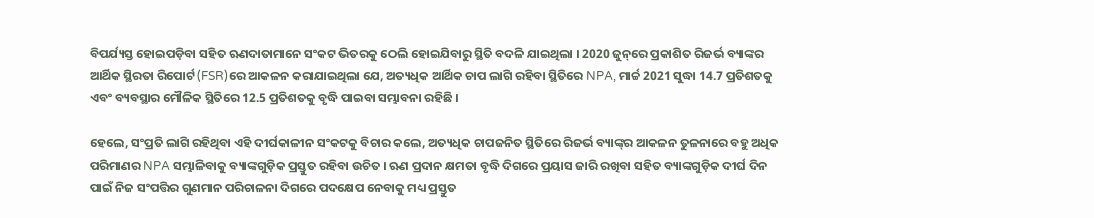ବିପର୍ଯ୍ୟସ୍ତ ହୋଇପଡ଼ିବା ସହିତ ଋଣଦାତାମାନେ ସଂକଟ ଭିତରକୁ ଠେଲି ହୋଇଯିବାରୁ ସ୍ଥିତି ବଦଳି ଯାଇଥିଲା । 2020 ଜୁନ୍‌ରେ ପ୍ରକାଶିତ ରିଜର୍ଭ ବ୍ୟାଙ୍କର ଆର୍ଥିକ ସ୍ଥିରତା ରିପୋର୍ଟ (FSR)ରେ ଆକଳନ କରାଯାଇଥିଲା ଯେ, ଅତ୍ୟଧିକ ଆର୍ଥିକ ଚାପ ଲାଗି ରହିବା ସ୍ଥିତିରେ NPA, ମାର୍ଚ୍ଚ 2021 ସୁଦ୍ଧା 14.7 ପ୍ରତିଶତକୁ ଏବଂ ବ୍ୟବସ୍ଥାର ମୌଳିକ ସ୍ଥିତିରେ 12.5 ପ୍ରତିଶତକୁ ବୃଦ୍ଧି ପାଇବା ସମ୍ଭାବନା ରହିଛି ।

ହେଲେ, ସଂପ୍ରତି ଲାଗି ରହିଥିବା ଏହି ଦୀର୍ଘକାଳୀନ ସଂକଟକୁ ବିଚାର କଲେ, ଅତ୍ୟଧିକ ଚାପଜନିତ ସ୍ଥିତିରେ ରିଜର୍ଭ ବ୍ୟାଙ୍କ୍‌ର ଆକଳନ ତୁଳନାରେ ବହୁ ଅଧିକ ପରିମାଣର NPA ସମ୍ଭାଳିବାକୁ ବ୍ୟାଙ୍କଗୁଡ଼ିକ ପ୍ରସ୍ତୁତ ରହିବା ଉଚିତ । ଋଣ ପ୍ରଦାନ କ୍ଷମତା ବୃଦ୍ଧି ଦିଗରେ ପ୍ରୟାସ ଜାରି ରଖିବା ସହିତ ବ୍ୟାଙ୍କଗୁଡ଼ିକ ଦୀର୍ଘ ଦିନ ପାଇଁ ନିଜ ସଂପତ୍ତିର ଗୁଣମାନ ପରିଚାଳନା ଦିଗରେ ପଦକ୍ଷେପ ନେବାକୁ ମଧ୍ୟ ପ୍ରସ୍ତୁତ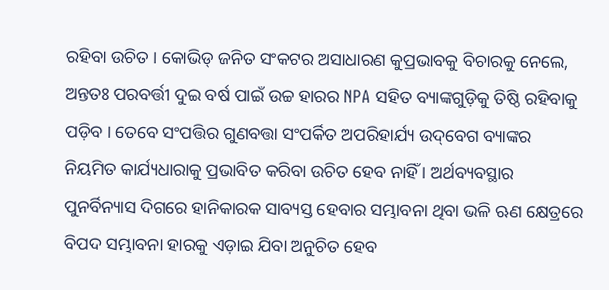ରହିବା ଉଚିତ । କୋଭିଡ୍‌ ଜନିତ ସଂକଟର ଅସାଧାରଣ କୁପ୍ରଭାବକୁ ବିଚାରକୁ ନେଲେ, ଅନ୍ତତଃ ପରବର୍ତ୍ତୀ ଦୁଇ ବର୍ଷ ପାଇଁ ଉଚ୍ଚ ହାରର NPA ସହିତ ବ୍ୟାଙ୍କଗୁଡ଼ିକୁ ତିଷ୍ଠି ରହିବାକୁ ପଡ଼ିବ । ତେବେ ସଂପତ୍ତିର ଗୁଣବତ୍ତା ସଂପର୍କିତ ଅପରିହାର୍ଯ୍ୟ ଉଦ୍‌ବେଗ ବ୍ୟାଙ୍କର ନିୟମିତ କାର୍ଯ୍ୟଧାରାକୁ ପ୍ରଭାବିତ କରିବା ଉଚିତ ହେବ ନାହିଁ । ଅର୍ଥବ୍ୟବସ୍ଥାର ପୁନର୍ବିନ୍ୟାସ ଦିଗରେ ହାନିକାରକ ସାବ୍ୟସ୍ତ ହେବାର ସମ୍ଭାବନା ଥିବା ଭଳି ଋଣ କ୍ଷେତ୍ରରେ ବିପଦ ସମ୍ଭାବନା ହାରକୁ ଏଡ଼ାଇ ଯିବା ଅନୁଚିତ ହେବ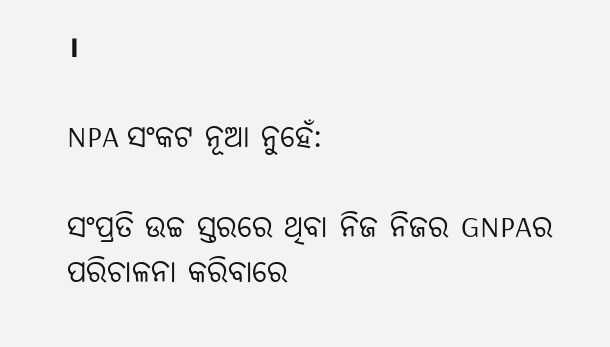।

NPA ସଂକଟ ନୂଆ ନୁହେଁ:

ସଂପ୍ରତି ଉଚ୍ଚ ସ୍ତରରେ ଥିବା ନିଜ ନିଜର GNPAର ପରିଚାଳନା କରିବାରେ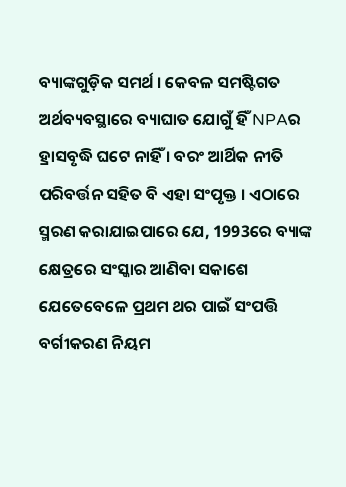ବ୍ୟାଙ୍କଗୁଡ଼ିକ ସମର୍ଥ । କେବଳ ସମଷ୍ଟିଗତ ଅର୍ଥବ୍ୟବସ୍ଥାରେ ବ୍ୟାଘାତ ଯୋଗୁଁ ହିଁ NPAର ହ୍ରାସବୃଦ୍ଧି ଘଟେ ନାହିଁ । ବରଂ ଆର୍ଥିକ ନୀତି ପରିବର୍ତ୍ତନ ସହିତ ବି ଏହା ସଂପୃକ୍ତ । ଏଠାରେ ସ୍ମରଣ କରାଯାଇପାରେ ଯେ, 1993ରେ ବ୍ୟାଙ୍କ କ୍ଷେତ୍ରରେ ସଂସ୍କାର ଆଣିବା ସକାଶେ ଯେତେବେଳେ ପ୍ରଥମ ଥର ପାଇଁ ସଂପତ୍ତି ବର୍ଗୀକରଣ ନିୟମ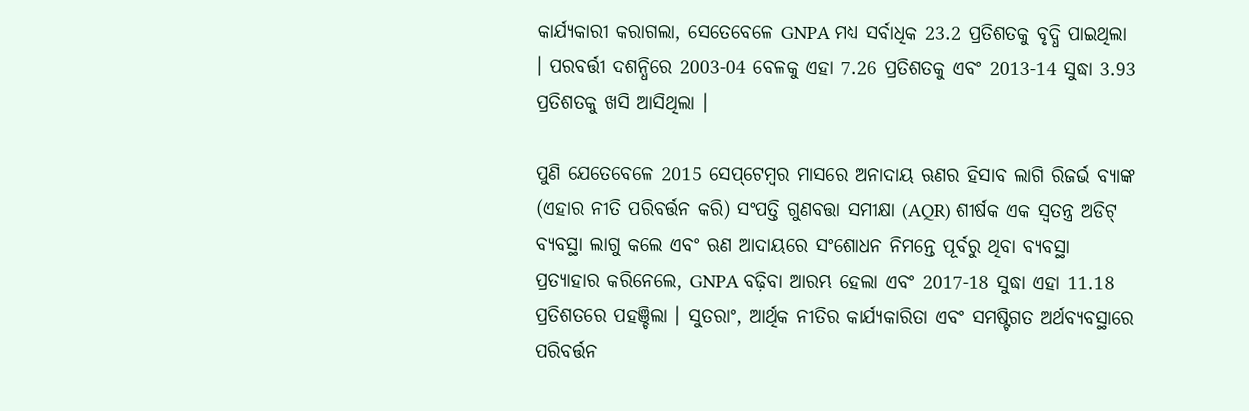କାର୍ଯ୍ୟକାରୀ କରାଗଲା, ସେତେବେଳେ GNPA ମଧ୍ୟ ସର୍ବାଧିକ 23.2 ପ୍ରତିଶତକୁ ବୃଦ୍ଧି ପାଇଥିଲା । ପରବର୍ତ୍ତୀ ଦଶନ୍ଧିରେ 2003-04 ବେଳକୁ ଏହା 7.26 ପ୍ରତିଶତକୁ ଏବଂ 2013-14 ସୁଦ୍ଧା 3.93 ପ୍ରତିଶତକୁ ଖସି ଆସିଥିଲା ।

ପୁଣି ଯେତେବେଳେ 2015 ସେପ୍‌ଟେମ୍ବର ମାସରେ ଅନାଦାୟ ଋଣର ହିସାବ ଲାଗି ରିଜର୍ଭ ବ୍ୟାଙ୍କ (ଏହାର ନୀତି ପରିବର୍ତ୍ତନ କରି) ସଂପତ୍ତି ଗୁଣବତ୍ତା ସମୀକ୍ଷା (AQR) ଶୀର୍ଷକ ଏକ ସ୍ବତନ୍ତ୍ର ଅଡିଟ୍‌ ବ୍ୟବସ୍ଥା ଲାଗୁ କଲେ ଏବଂ ଋଣ ଆଦାୟରେ ସଂଶୋଧନ ନିମନ୍ତେ ପୂର୍ବରୁ ଥିବା ବ୍ୟବସ୍ଥା ପ୍ରତ୍ୟାହାର କରିନେଲେ, GNPA ବଢ଼ିବା ଆରମ୍ଭ ହେଲା ଏବଂ 2017-18 ସୁଦ୍ଧା ଏହା 11.18 ପ୍ରତିଶତରେ ପହଞ୍ଚିଲା । ସୁତରାଂ, ଆର୍ଥିକ ନୀତିର କାର୍ଯ୍ୟକାରିତା ଏବଂ ସମଷ୍ଟିଗତ ଅର୍ଥବ୍ୟବସ୍ଥାରେ ପରିବର୍ତ୍ତନ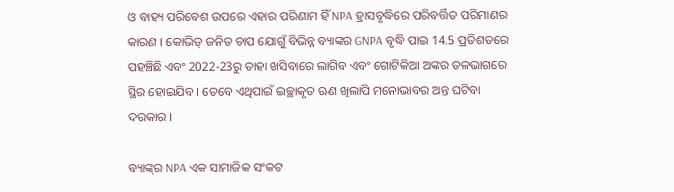ଓ ବାହ୍ୟ ପରିବେଶ ଉପରେ ଏହାର ପରିଣାମ ହିଁ NPA ହ୍ରାସବୃଦ୍ଧିରେ ପରିବର୍ତ୍ତିତ ପରିମାଣର କାରଣ । କୋଭିଡ୍‌ ଜନିତ ଚାପ ଯୋଗୁଁ ବିଭିନ୍ନ ବ୍ୟାଙ୍କର GNPA ବୃଦ୍ଧି ପାଇ 14.5 ପ୍ରତିଶତରେ ପହଞ୍ଚିଛି ଏବଂ 2022-23ରୁ ତାହା ଖସିବାରେ ଲାଗିବ ଏବଂ ଗୋଟିକିଆ ଅଙ୍କର ତଳଭାଗରେ ସ୍ଥିର ହୋଇଯିବ । ତେବେ ଏଥିପାଇଁ ଇଚ୍ଛାକୃତ ଋଣ ଖିଲାପି ମନୋଭାବର ଅନ୍ତ ଘଟିବା ଦରକାର ।

ବ୍ୟାଙ୍କ୍‌ର NPA ଏକ ସାମାଜିକ ସଂକଟ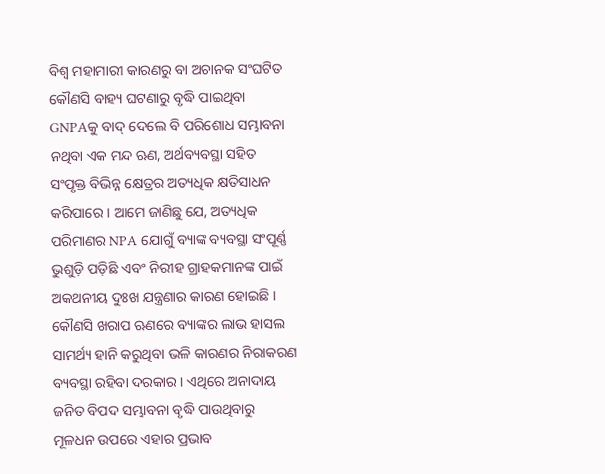ବିଶ୍ବ ମହାମାରୀ କାରଣରୁ ବା ଅଚାନକ ସଂଘଟିତ କୌଣସି ବାହ୍ୟ ଘଟଣାରୁ ବୃଦ୍ଧି ପାଇଥିବା GNPAକୁ ବାଦ୍‌ ଦେଲେ ବି ପରିଶୋଧ ସମ୍ଭାବନା ନଥିବା ଏକ ମନ୍ଦ ଋଣ, ଅର୍ଥବ୍ୟବସ୍ଥା ସହିତ ସଂପୃକ୍ତ ବିଭିନ୍ନ କ୍ଷେତ୍ରର ଅତ୍ୟଧିକ କ୍ଷତିସାଧନ କରିପାରେ । ଆମେ ଜାଣିଛୁ ଯେ, ଅତ୍ୟଧିକ ପରିମାଣର NPA ଯୋଗୁଁ ବ୍ୟାଙ୍କ ବ୍ୟବସ୍ଥା ସଂପୂର୍ଣ୍ଣ ଭୁଶୁଡ଼ି ପଡ଼ିଛି ଏବଂ ନିରୀହ ଗ୍ରାହକମାନଙ୍କ ପାଇଁ ଅକଥନୀୟ ଦୁଃଖ ଯନ୍ତ୍ରଣାର କାରଣ ହୋଇଛି । କୌଣସି ଖରାପ ଋଣରେ ବ୍ୟାଙ୍କର ଲାଭ ହାସଲ ସାମର୍ଥ୍ୟ ହାନି କରୁଥିବା ଭଳି କାରଣର ନିରାକରଣ ବ୍ୟବସ୍ଥା ରହିବା ଦରକାର । ଏଥିରେ ଅନାଦାୟ ଜନିତ ବିପଦ ସମ୍ଭାବନା ବୃଦ୍ଧି ପାଉଥିବାରୁ ମୂଳଧନ ଉପରେ ଏହାର ପ୍ରଭାବ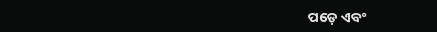ପଡ଼େ ଏବଂ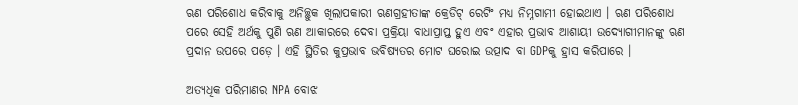ଋଣ ପରିଶୋଧ କରିବାକୁ ଅନିଚ୍ଛୁକ ଖିଲାପକାରୀ ଋଣଗ୍ରହୀତାଙ୍କ କ୍ରେଡିଟ୍‌ ରେଟିଂ ମଧ୍ୟ ନିମ୍ନଗାମୀ ହୋଇଥାଏ । ଋଣ ପରିଶୋଧ ପରେ ସେହି ଅର୍ଥକୁ ପୁଣି ଋଣ ଆକାରରେ ଦେବା ପ୍ରକ୍ରିୟା ବାଧାପ୍ରାପ୍ତ ହୁଏ ଏବଂ ଏହାର ପ୍ରଭାବ ଆଶାୟୀ ଉଦ୍ୟୋଗୀମାନଙ୍କୁ ଋଣ ପ୍ରଦାନ ଉପରେ ପଡ଼େ । ଏହି ସ୍ଥିତିର କୁପ୍ରଭାବ ଭବିଷ୍ୟତର ମୋଟ ଘରୋଇ ଉତ୍ପାଦ ବା GDPକୁ ହ୍ରାସ କରିପାରେ ।

ଅତ୍ୟଧିକ ପରିମାଣର NPA ବୋଝ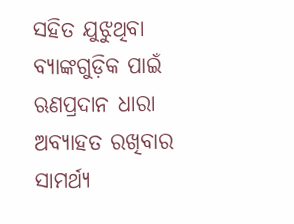ସହିତ ଯୁଝୁଥିବା ବ୍ୟାଙ୍କଗୁଡ଼ିକ ପାଇଁ ଋଣପ୍ରଦାନ ଧାରା ଅବ୍ୟାହତ ରଖିବାର ସାମର୍ଥ୍ୟ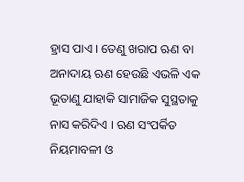ହ୍ରାସ ପାଏ । ତେଣୁ ଖରାପ ଋଣ ବା ଅନାଦାୟ ଋଣ ହେଉଛି ଏଭଳି ଏକ ଭୂତାଣୁ ଯାହାକି ସାମାଜିକ ସୁସ୍ଥତାକୁ ନାସ କରିଦିଏ । ଋଣ ସଂପର୍କିତ ନିୟମାବଳୀ ଓ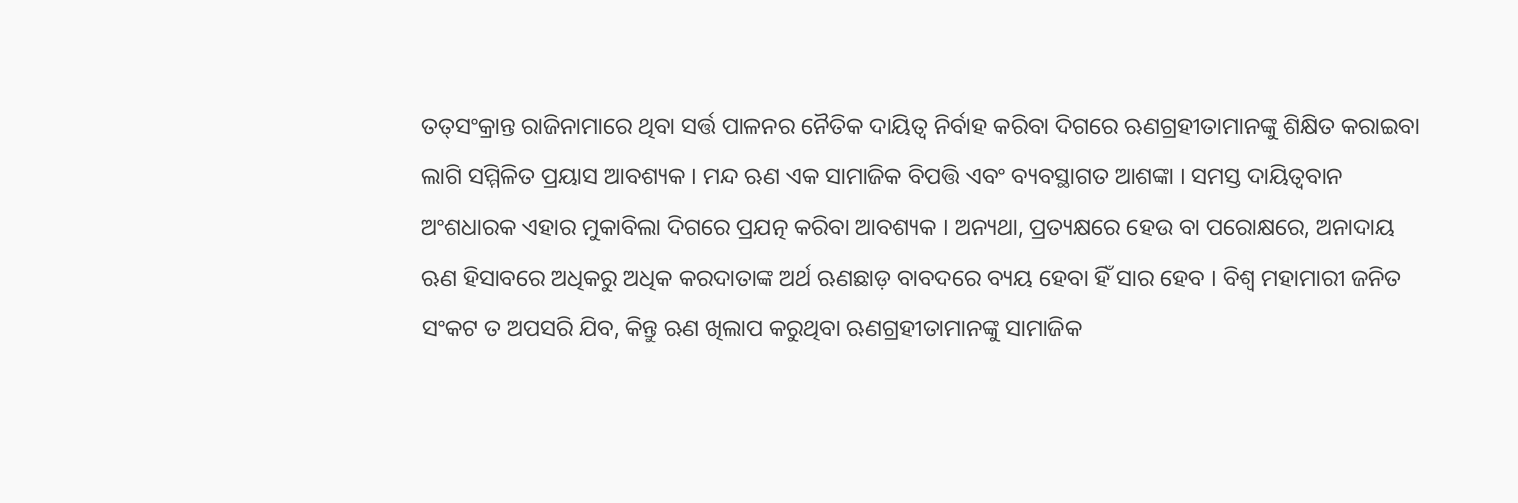ତତ୍‌ସଂକ୍ରାନ୍ତ ରାଜିନାମାରେ ଥିବା ସର୍ତ୍ତ ପାଳନର ନୈତିକ ଦାୟିତ୍ବ ନିର୍ବାହ କରିବା ଦିଗରେ ଋଣଗ୍ରହୀତାମାନଙ୍କୁ ଶିକ୍ଷିତ କରାଇବା ଲାଗି ସମ୍ମିଳିତ ପ୍ରୟାସ ଆବଶ୍ୟକ । ମନ୍ଦ ଋଣ ଏକ ସାମାଜିକ ବିପତ୍ତି ଏବଂ ବ୍ୟବସ୍ଥାଗତ ଆଶଙ୍କା । ସମସ୍ତ ଦାୟିତ୍ବବାନ ଅଂଶଧାରକ ଏହାର ମୁକାବିଲା ଦିଗରେ ପ୍ରଯତ୍ନ କରିବା ଆବଶ୍ୟକ । ଅନ୍ୟଥା, ପ୍ରତ୍ୟକ୍ଷରେ ହେଉ ବା ପରୋକ୍ଷରେ, ଅନାଦାୟ ଋଣ ହିସାବରେ ଅଧିକରୁ ଅଧିକ କରଦାତାଙ୍କ ଅର୍ଥ ଋଣଛାଡ଼ ବାବଦରେ ବ୍ୟୟ ହେବା ହିଁ ସାର ହେବ । ବିଶ୍ବ ମହାମାରୀ ଜନିତ ସଂକଟ ତ ଅପସରି ଯିବ, କିନ୍ତୁ ଋଣ ଖିଲାପ କରୁଥିବା ଋଣଗ୍ରହୀତାମାନଙ୍କୁ ସାମାଜିକ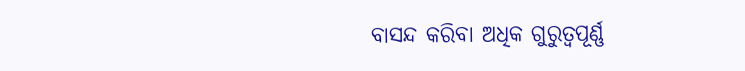ବାସନ୍ଦ କରିବା ଅଧିକ ଗୁରୁତ୍ବପୂର୍ଣ୍ଣ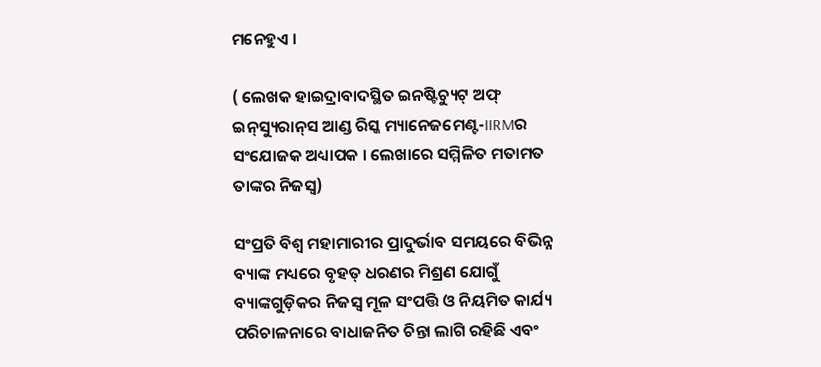ମନେହୁଏ ।

( ଲେଖକ ହାଇଦ୍ରାବାଦସ୍ଥିତ ଇନଷ୍ଟିଚ୍ୟୁଟ୍‌ ଅଫ୍ ଇନ୍‌ସ୍ୟୁରାନ୍‌ସ ଆଣ୍ଡ ରିସ୍କ ମ୍ୟାନେଜମେଣ୍ଟ-IIRMର ସଂଯୋଜକ ଅଧ୍ୟାପକ । ଲେଖାରେ ସମ୍ମିଳିତ ମତାମତ ତାଙ୍କର ନିଜସ୍ବ)

ସଂପ୍ରତି ବିଶ୍ବ ମହାମାରୀର ପ୍ରାଦୁର୍ଭାବ ସମୟରେ ବିଭିନ୍ନ ବ୍ୟାଙ୍କ ମଧ୍ୟରେ ବୃହତ୍‌ ଧରଣର ମିଶ୍ରଣ ଯୋଗୁଁ ବ୍ୟାଙ୍କଗୁଡ଼ିକର ନିଜସ୍ବ ମୂଳ ସଂପତ୍ତି ଓ ନିୟମିତ କାର୍ଯ୍ୟ ପରିଚାଳନାରେ ବାଧାଜନିତ ଚିନ୍ତା ଲାଗି ରହିଛି ଏବଂ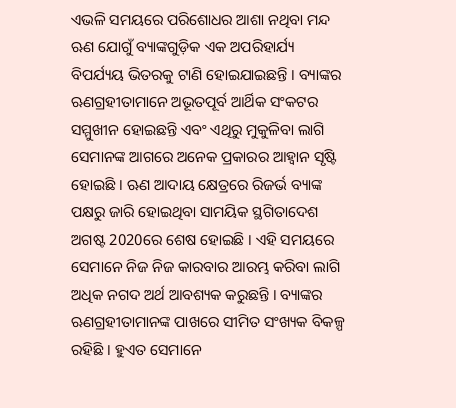ଏଭଳି ସମୟରେ ପରିଶୋଧର ଆଶା ନଥିବା ମନ୍ଦ ଋଣ ଯୋଗୁଁ ବ୍ୟାଙ୍କଗୁଡ଼ିକ ଏକ ଅପରିହାର୍ଯ୍ୟ ବିପର୍ଯ୍ୟୟ ଭିତରକୁ ଟାଣି ହୋଇଯାଇଛନ୍ତି । ବ୍ୟାଙ୍କର ଋଣଗ୍ରହୀତାମାନେ ଅଭୂତପୂର୍ବ ଆର୍ଥିକ ସଂକଟର ସମ୍ମୁଖୀନ ହୋଇଛନ୍ତି ଏବଂ ଏଥିରୁ ମୁକୁଳିବା ଲାଗି ସେମାନଙ୍କ ଆଗରେ ଅନେକ ପ୍ରକାରର ଆହ୍ବାନ ସୃଷ୍ଟି ହୋଇଛି । ଋଣ ଆଦାୟ କ୍ଷେତ୍ରରେ ରିଜର୍ଭ ବ୍ୟାଙ୍କ ପକ୍ଷରୁ ଜାରି ହୋଇଥିବା ସାମୟିକ ସ୍ଥଗିତାଦେଶ ଅଗଷ୍ଟ 2020ରେ ଶେଷ ହୋଇଛି । ଏହି ସମୟରେ ସେମାନେ ନିଜ ନିଜ କାରବାର ଆରମ୍ଭ କରିବା ଲାଗି ଅଧିକ ନଗଦ ଅର୍ଥ ଆବଶ୍ୟକ କରୁଛନ୍ତି । ବ୍ୟାଙ୍କର ଋଣଗ୍ରହୀତାମାନଙ୍କ ପାଖରେ ସୀମିତ ସଂଖ୍ୟକ ବିକଳ୍ପ ରହିଛି । ହୁଏତ ସେମାନେ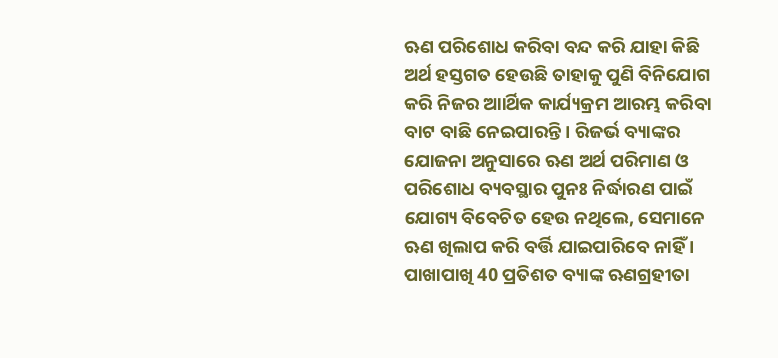ଋଣ ପରିଶୋଧ କରିବା ବନ୍ଦ କରି ଯାହା କିଛି ଅର୍ଥ ହସ୍ତଗତ ହେଉଛି ତାହାକୁ ପୁଣି ବିନିଯୋଗ କରି ନିଜର ଆାର୍ଥିକ କାର୍ଯ୍ୟକ୍ରମ ଆରମ୍ଭ କରିବା ବାଟ ବାଛି ନେଇପାରନ୍ତି । ରିଜର୍ଭ ବ୍ୟାଙ୍କର ଯୋଜନା ଅନୁସାରେ ଋଣ ଅର୍ଥ ପରିମାଣ ଓ ପରିଶୋଧ ବ୍ୟବସ୍ଥାର ପୁନଃ ନିର୍ଦ୍ଧାରଣ ପାଇଁ ଯୋଗ୍ୟ ବିବେଚିତ ହେଉ ନଥିଲେ, ସେମାନେ ଋଣ ଖିଲାପ କରି ବର୍ତ୍ତି ଯାଇପାରିବେ ନାହିଁ । ପାଖାପାଖି 40 ପ୍ରତିଶତ ବ୍ୟାଙ୍କ ଋଣଗ୍ରହୀତା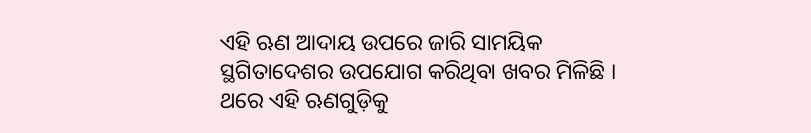ଏହି ଋଣ ଆଦାୟ ଉପରେ ଜାରି ସାମୟିକ ସ୍ଥଗିତାଦେଶର ଉପଯୋଗ କରିଥିବା ଖବର ମିଳିଛି । ଥରେ ଏହି ଋଣଗୁଡ଼ିକୁ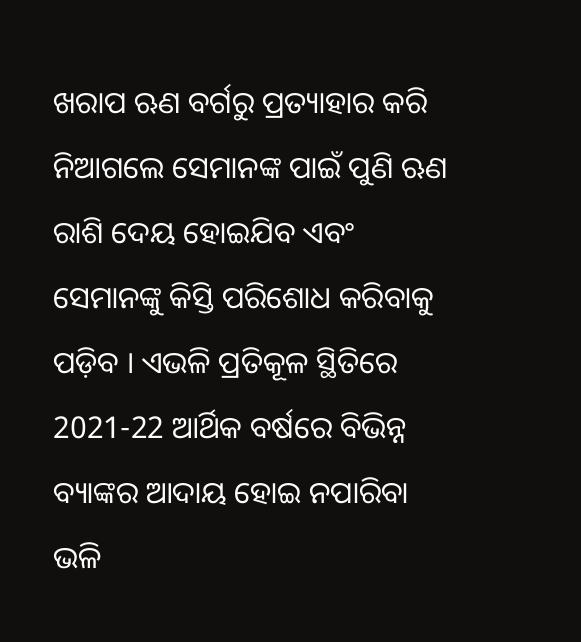ଖରାପ ଋଣ ବର୍ଗରୁ ପ୍ରତ୍ୟାହାର କରି ନିଆଗଲେ ସେମାନଙ୍କ ପାଇଁ ପୁଣି ଋଣ ରାଶି ଦେୟ ହୋଇଯିବ ଏବଂ ସେମାନଙ୍କୁ କିସ୍ତି ପରିଶୋଧ କରିବାକୁ ପଡ଼ିବ । ଏଭଳି ପ୍ରତିକୂଳ ସ୍ଥିତିରେ 2021-22 ଆର୍ଥିକ ବର୍ଷରେ ବିଭିନ୍ନ ବ୍ୟାଙ୍କର ଆଦାୟ ହୋଇ ନପାରିବା ଭଳି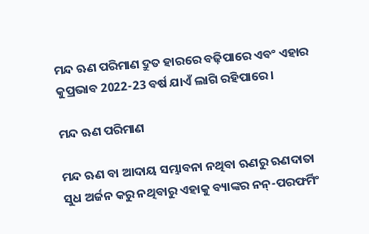ମନ୍ଦ ଋଣ ପରିମାଣ ଦ୍ରୁତ ହାରରେ ବଢ଼ିପାରେ ଏବଂ ଏହାର କୁପ୍ରଭାବ 2022-23 ବର୍ଷ ଯାଏଁ ଲାଗି ରହିପାରେ ।

ମନ୍ଦ ଋଣ ପରିମାଣ

ମନ୍ଦ ଋଣ ବା ଆଦାୟ ସମ୍ଭାବନା ନଥିବା ଋଣରୁ ଋଣଦାତା ସୁଧ ଅର୍ଜନ କରୁ ନଥିବାରୁ ଏହାକୁ ବ୍ୟାଙ୍କର ନନ୍‌-ପରଫର୍ମିଂ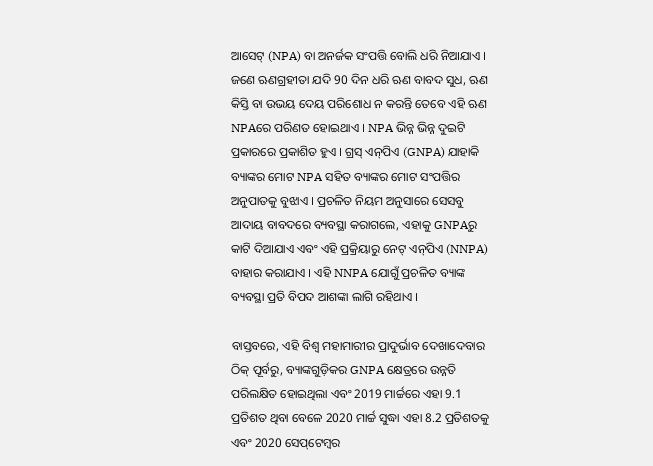ଆସେଟ୍‌ (NPA) ବା ଅନର୍ଜକ ସଂପତ୍ତି ବୋଲି ଧରି ନିଆଯାଏ । ଜଣେ ଋଣଗ୍ରହୀତା ଯଦି 90 ଦିନ ଧରି ଋଣ ବାବଦ ସୁଧ, ଋଣ କିସ୍ତି ବା ଉଭୟ ଦେୟ ପରିଶୋଧ ନ କରନ୍ତି ତେବେ ଏହି ଋଣ NPAରେ ପରିଣତ ହୋଇଥାଏ । NPA ଭିନ୍ନ ଭିନ୍ନ ଦୁଇଟି ପ୍ରକାରରେ ପ୍ରକାଶିତ ହୁଏ । ଗ୍ରସ୍‌ ଏନ୍‌ପିଏ (GNPA) ଯାହାକି ବ୍ୟାଙ୍କର ମୋଟ NPA ସହିତ ବ୍ୟାଙ୍କର ମୋଟ ସଂପତ୍ତିର ଅନୁପାତକୁ ବୁଝାଏ । ପ୍ରଚଳିତ ନିୟମ ଅନୁସାରେ ସେସବୁ ଆଦାୟ ବାବଦରେ ବ୍ୟବସ୍ଥା କରାଗଲେ, ଏହାକୁ GNPAରୁ କାଟି ଦିଆଯାଏ ଏବଂ ଏହି ପ୍ରକ୍ରିୟାରୁ ନେଟ୍‌ ଏନ୍‌ପିଏ (NNPA) ବାହାର କରାଯାଏ । ଏହି NNPA ଯୋଗୁଁ ପ୍ରଚଳିତ ବ୍ୟାଙ୍କ ବ୍ୟବସ୍ଥା ପ୍ରତି ବିପଦ ଆଶଙ୍କା ଲାଗି ରହିଥାଏ ।

ବାସ୍ତବରେ, ଏହି ବିଶ୍ବ ମହାମାରୀର ପ୍ରାଦୁର୍ଭାବ ଦେଖାଦେବାର ଠିକ୍‌ ପୂର୍ବରୁ, ବ୍ୟାଙ୍କଗୁଡ଼ିକର GNPA କ୍ଷେତ୍ରରେ ଉନ୍ନତି ପରିଲକ୍ଷିତ ହୋଇଥିଲା ଏବଂ 2019 ମାର୍ଚ୍ଚରେ ଏହା 9.1 ପ୍ରତିଶତ ଥିବା ବେଳେ 2020 ମାର୍ଚ୍ଚ ସୁଦ୍ଧା ଏହା 8.2 ପ୍ରତିଶତକୁ ଏବଂ 2020 ସେପ୍‌ଟେମ୍ବର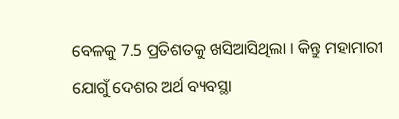ବେଳକୁ 7.5 ପ୍ରତିଶତକୁ ଖସିଆସିଥିଲା । କିନ୍ତୁ ମହାମାରୀ ଯୋଗୁଁ ଦେଶର ଅର୍ଥ ବ୍ୟବସ୍ଥା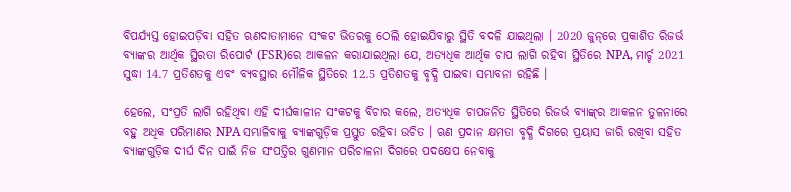ବିପର୍ଯ୍ୟସ୍ତ ହୋଇପଡ଼ିବା ସହିତ ଋଣଦାତାମାନେ ସଂକଟ ଭିତରକୁ ଠେଲି ହୋଇଯିବାରୁ ସ୍ଥିତି ବଦଳି ଯାଇଥିଲା । 2020 ଜୁନ୍‌ରେ ପ୍ରକାଶିତ ରିଜର୍ଭ ବ୍ୟାଙ୍କର ଆର୍ଥିକ ସ୍ଥିରତା ରିପୋର୍ଟ (FSR)ରେ ଆକଳନ କରାଯାଇଥିଲା ଯେ, ଅତ୍ୟଧିକ ଆର୍ଥିକ ଚାପ ଲାଗି ରହିବା ସ୍ଥିତିରେ NPA, ମାର୍ଚ୍ଚ 2021 ସୁଦ୍ଧା 14.7 ପ୍ରତିଶତକୁ ଏବଂ ବ୍ୟବସ୍ଥାର ମୌଳିକ ସ୍ଥିତିରେ 12.5 ପ୍ରତିଶତକୁ ବୃଦ୍ଧି ପାଇବା ସମ୍ଭାବନା ରହିଛି ।

ହେଲେ, ସଂପ୍ରତି ଲାଗି ରହିଥିବା ଏହି ଦୀର୍ଘକାଳୀନ ସଂକଟକୁ ବିଚାର କଲେ, ଅତ୍ୟଧିକ ଚାପଜନିତ ସ୍ଥିତିରେ ରିଜର୍ଭ ବ୍ୟାଙ୍କ୍‌ର ଆକଳନ ତୁଳନାରେ ବହୁ ଅଧିକ ପରିମାଣର NPA ସମ୍ଭାଳିବାକୁ ବ୍ୟାଙ୍କଗୁଡ଼ିକ ପ୍ରସ୍ତୁତ ରହିବା ଉଚିତ । ଋଣ ପ୍ରଦାନ କ୍ଷମତା ବୃଦ୍ଧି ଦିଗରେ ପ୍ରୟାସ ଜାରି ରଖିବା ସହିତ ବ୍ୟାଙ୍କଗୁଡ଼ିକ ଦୀର୍ଘ ଦିନ ପାଇଁ ନିଜ ସଂପତ୍ତିର ଗୁଣମାନ ପରିଚାଳନା ଦିଗରେ ପଦକ୍ଷେପ ନେବାକୁ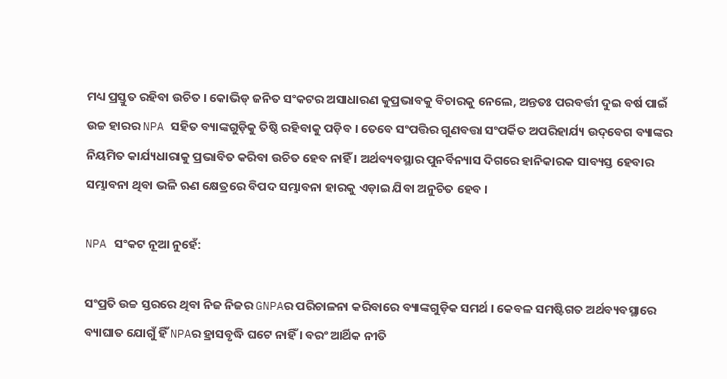ମଧ୍ୟ ପ୍ରସ୍ତୁତ ରହିବା ଉଚିତ । କୋଭିଡ୍‌ ଜନିତ ସଂକଟର ଅସାଧାରଣ କୁପ୍ରଭାବକୁ ବିଚାରକୁ ନେଲେ, ଅନ୍ତତଃ ପରବର୍ତ୍ତୀ ଦୁଇ ବର୍ଷ ପାଇଁ ଉଚ୍ଚ ହାରର NPA ସହିତ ବ୍ୟାଙ୍କଗୁଡ଼ିକୁ ତିଷ୍ଠି ରହିବାକୁ ପଡ଼ିବ । ତେବେ ସଂପତ୍ତିର ଗୁଣବତ୍ତା ସଂପର୍କିତ ଅପରିହାର୍ଯ୍ୟ ଉଦ୍‌ବେଗ ବ୍ୟାଙ୍କର ନିୟମିତ କାର୍ଯ୍ୟଧାରାକୁ ପ୍ରଭାବିତ କରିବା ଉଚିତ ହେବ ନାହିଁ । ଅର୍ଥବ୍ୟବସ୍ଥାର ପୁନର୍ବିନ୍ୟାସ ଦିଗରେ ହାନିକାରକ ସାବ୍ୟସ୍ତ ହେବାର ସମ୍ଭାବନା ଥିବା ଭଳି ଋଣ କ୍ଷେତ୍ରରେ ବିପଦ ସମ୍ଭାବନା ହାରକୁ ଏଡ଼ାଇ ଯିବା ଅନୁଚିତ ହେବ ।

NPA ସଂକଟ ନୂଆ ନୁହେଁ:

ସଂପ୍ରତି ଉଚ୍ଚ ସ୍ତରରେ ଥିବା ନିଜ ନିଜର GNPAର ପରିଚାଳନା କରିବାରେ ବ୍ୟାଙ୍କଗୁଡ଼ିକ ସମର୍ଥ । କେବଳ ସମଷ୍ଟିଗତ ଅର୍ଥବ୍ୟବସ୍ଥାରେ ବ୍ୟାଘାତ ଯୋଗୁଁ ହିଁ NPAର ହ୍ରାସବୃଦ୍ଧି ଘଟେ ନାହିଁ । ବରଂ ଆର୍ଥିକ ନୀତି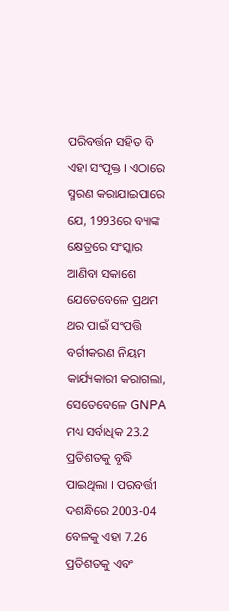ପରିବର୍ତ୍ତନ ସହିତ ବି ଏହା ସଂପୃକ୍ତ । ଏଠାରେ ସ୍ମରଣ କରାଯାଇପାରେ ଯେ, 1993ରେ ବ୍ୟାଙ୍କ କ୍ଷେତ୍ରରେ ସଂସ୍କାର ଆଣିବା ସକାଶେ ଯେତେବେଳେ ପ୍ରଥମ ଥର ପାଇଁ ସଂପତ୍ତି ବର୍ଗୀକରଣ ନିୟମ କାର୍ଯ୍ୟକାରୀ କରାଗଲା, ସେତେବେଳେ GNPA ମଧ୍ୟ ସର୍ବାଧିକ 23.2 ପ୍ରତିଶତକୁ ବୃଦ୍ଧି ପାଇଥିଲା । ପରବର୍ତ୍ତୀ ଦଶନ୍ଧିରେ 2003-04 ବେଳକୁ ଏହା 7.26 ପ୍ରତିଶତକୁ ଏବଂ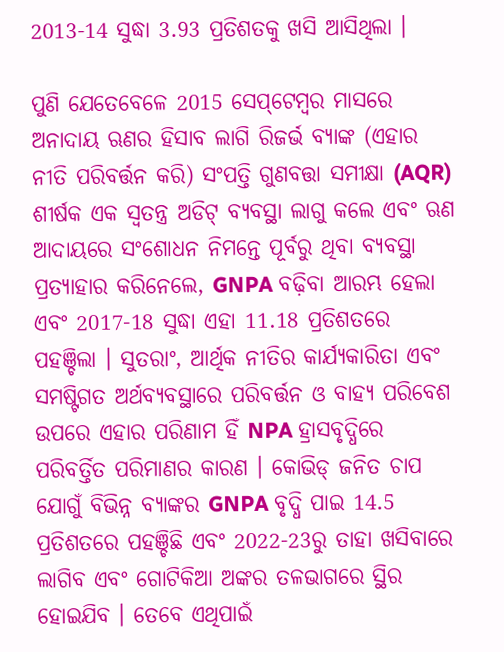2013-14 ସୁଦ୍ଧା 3.93 ପ୍ରତିଶତକୁ ଖସି ଆସିଥିଲା ।

ପୁଣି ଯେତେବେଳେ 2015 ସେପ୍‌ଟେମ୍ବର ମାସରେ ଅନାଦାୟ ଋଣର ହିସାବ ଲାଗି ରିଜର୍ଭ ବ୍ୟାଙ୍କ (ଏହାର ନୀତି ପରିବର୍ତ୍ତନ କରି) ସଂପତ୍ତି ଗୁଣବତ୍ତା ସମୀକ୍ଷା (AQR) ଶୀର୍ଷକ ଏକ ସ୍ବତନ୍ତ୍ର ଅଡିଟ୍‌ ବ୍ୟବସ୍ଥା ଲାଗୁ କଲେ ଏବଂ ଋଣ ଆଦାୟରେ ସଂଶୋଧନ ନିମନ୍ତେ ପୂର୍ବରୁ ଥିବା ବ୍ୟବସ୍ଥା ପ୍ରତ୍ୟାହାର କରିନେଲେ, GNPA ବଢ଼ିବା ଆରମ୍ଭ ହେଲା ଏବଂ 2017-18 ସୁଦ୍ଧା ଏହା 11.18 ପ୍ରତିଶତରେ ପହଞ୍ଚିଲା । ସୁତରାଂ, ଆର୍ଥିକ ନୀତିର କାର୍ଯ୍ୟକାରିତା ଏବଂ ସମଷ୍ଟିଗତ ଅର୍ଥବ୍ୟବସ୍ଥାରେ ପରିବର୍ତ୍ତନ ଓ ବାହ୍ୟ ପରିବେଶ ଉପରେ ଏହାର ପରିଣାମ ହିଁ NPA ହ୍ରାସବୃଦ୍ଧିରେ ପରିବର୍ତ୍ତିତ ପରିମାଣର କାରଣ । କୋଭିଡ୍‌ ଜନିତ ଚାପ ଯୋଗୁଁ ବିଭିନ୍ନ ବ୍ୟାଙ୍କର GNPA ବୃଦ୍ଧି ପାଇ 14.5 ପ୍ରତିଶତରେ ପହଞ୍ଚିଛି ଏବଂ 2022-23ରୁ ତାହା ଖସିବାରେ ଲାଗିବ ଏବଂ ଗୋଟିକିଆ ଅଙ୍କର ତଳଭାଗରେ ସ୍ଥିର ହୋଇଯିବ । ତେବେ ଏଥିପାଇଁ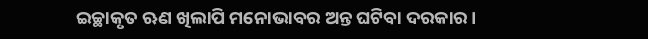ଇଚ୍ଛାକୃତ ଋଣ ଖିଲାପି ମନୋଭାବର ଅନ୍ତ ଘଟିବା ଦରକାର ।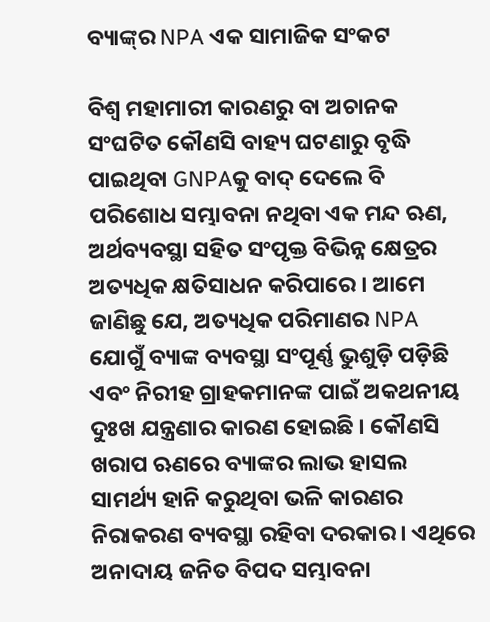ବ୍ୟାଙ୍କ୍‌ର NPA ଏକ ସାମାଜିକ ସଂକଟ

ବିଶ୍ବ ମହାମାରୀ କାରଣରୁ ବା ଅଚାନକ ସଂଘଟିତ କୌଣସି ବାହ୍ୟ ଘଟଣାରୁ ବୃଦ୍ଧି ପାଇଥିବା GNPAକୁ ବାଦ୍‌ ଦେଲେ ବି ପରିଶୋଧ ସମ୍ଭାବନା ନଥିବା ଏକ ମନ୍ଦ ଋଣ, ଅର୍ଥବ୍ୟବସ୍ଥା ସହିତ ସଂପୃକ୍ତ ବିଭିନ୍ନ କ୍ଷେତ୍ରର ଅତ୍ୟଧିକ କ୍ଷତିସାଧନ କରିପାରେ । ଆମେ ଜାଣିଛୁ ଯେ, ଅତ୍ୟଧିକ ପରିମାଣର NPA ଯୋଗୁଁ ବ୍ୟାଙ୍କ ବ୍ୟବସ୍ଥା ସଂପୂର୍ଣ୍ଣ ଭୁଶୁଡ଼ି ପଡ଼ିଛି ଏବଂ ନିରୀହ ଗ୍ରାହକମାନଙ୍କ ପାଇଁ ଅକଥନୀୟ ଦୁଃଖ ଯନ୍ତ୍ରଣାର କାରଣ ହୋଇଛି । କୌଣସି ଖରାପ ଋଣରେ ବ୍ୟାଙ୍କର ଲାଭ ହାସଲ ସାମର୍ଥ୍ୟ ହାନି କରୁଥିବା ଭଳି କାରଣର ନିରାକରଣ ବ୍ୟବସ୍ଥା ରହିବା ଦରକାର । ଏଥିରେ ଅନାଦାୟ ଜନିତ ବିପଦ ସମ୍ଭାବନା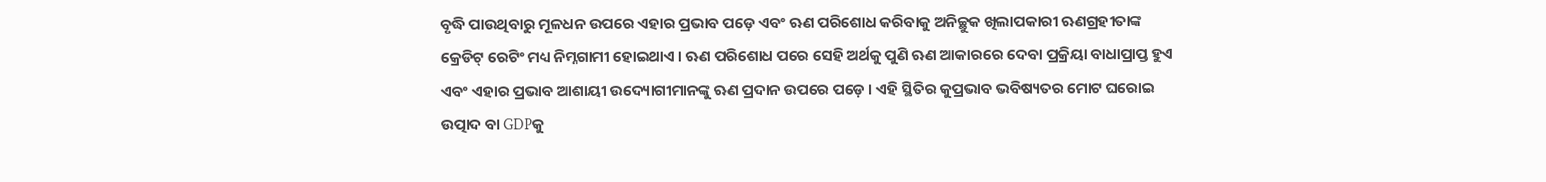ବୃଦ୍ଧି ପାଉଥିବାରୁ ମୂଳଧନ ଉପରେ ଏହାର ପ୍ରଭାବ ପଡ଼େ ଏବଂ ଋଣ ପରିଶୋଧ କରିବାକୁ ଅନିଚ୍ଛୁକ ଖିଲାପକାରୀ ଋଣଗ୍ରହୀତାଙ୍କ କ୍ରେଡିଟ୍‌ ରେଟିଂ ମଧ୍ୟ ନିମ୍ନଗାମୀ ହୋଇଥାଏ । ଋଣ ପରିଶୋଧ ପରେ ସେହି ଅର୍ଥକୁ ପୁଣି ଋଣ ଆକାରରେ ଦେବା ପ୍ରକ୍ରିୟା ବାଧାପ୍ରାପ୍ତ ହୁଏ ଏବଂ ଏହାର ପ୍ରଭାବ ଆଶାୟୀ ଉଦ୍ୟୋଗୀମାନଙ୍କୁ ଋଣ ପ୍ରଦାନ ଉପରେ ପଡ଼େ । ଏହି ସ୍ଥିତିର କୁପ୍ରଭାବ ଭବିଷ୍ୟତର ମୋଟ ଘରୋଇ ଉତ୍ପାଦ ବା GDPକୁ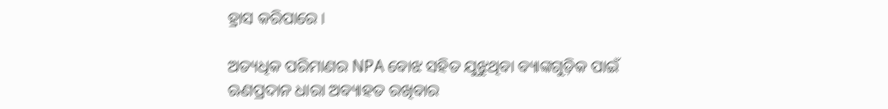ହ୍ରାସ କରିପାରେ ।

ଅତ୍ୟଧିକ ପରିମାଣର NPA ବୋଝ ସହିତ ଯୁଝୁଥିବା ବ୍ୟାଙ୍କଗୁଡ଼ିକ ପାଇଁ ଋଣପ୍ରଦାନ ଧାରା ଅବ୍ୟାହତ ରଖିବାର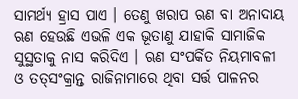ସାମର୍ଥ୍ୟ ହ୍ରାସ ପାଏ । ତେଣୁ ଖରାପ ଋଣ ବା ଅନାଦାୟ ଋଣ ହେଉଛି ଏଭଳି ଏକ ଭୂତାଣୁ ଯାହାକି ସାମାଜିକ ସୁସ୍ଥତାକୁ ନାସ କରିଦିଏ । ଋଣ ସଂପର୍କିତ ନିୟମାବଳୀ ଓ ତତ୍‌ସଂକ୍ରାନ୍ତ ରାଜିନାମାରେ ଥିବା ସର୍ତ୍ତ ପାଳନର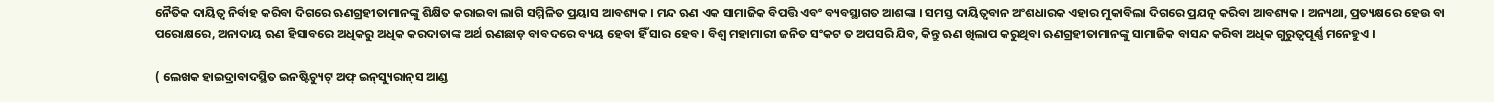ନୈତିକ ଦାୟିତ୍ବ ନିର୍ବାହ କରିବା ଦିଗରେ ଋଣଗ୍ରହୀତାମାନଙ୍କୁ ଶିକ୍ଷିତ କରାଇବା ଲାଗି ସମ୍ମିଳିତ ପ୍ରୟାସ ଆବଶ୍ୟକ । ମନ୍ଦ ଋଣ ଏକ ସାମାଜିକ ବିପତ୍ତି ଏବଂ ବ୍ୟବସ୍ଥାଗତ ଆଶଙ୍କା । ସମସ୍ତ ଦାୟିତ୍ବବାନ ଅଂଶଧାରକ ଏହାର ମୁକାବିଲା ଦିଗରେ ପ୍ରଯତ୍ନ କରିବା ଆବଶ୍ୟକ । ଅନ୍ୟଥା, ପ୍ରତ୍ୟକ୍ଷରେ ହେଉ ବା ପରୋକ୍ଷରେ, ଅନାଦାୟ ଋଣ ହିସାବରେ ଅଧିକରୁ ଅଧିକ କରଦାତାଙ୍କ ଅର୍ଥ ଋଣଛାଡ଼ ବାବଦରେ ବ୍ୟୟ ହେବା ହିଁ ସାର ହେବ । ବିଶ୍ବ ମହାମାରୀ ଜନିତ ସଂକଟ ତ ଅପସରି ଯିବ, କିନ୍ତୁ ଋଣ ଖିଲାପ କରୁଥିବା ଋଣଗ୍ରହୀତାମାନଙ୍କୁ ସାମାଜିକ ବାସନ୍ଦ କରିବା ଅଧିକ ଗୁରୁତ୍ବପୂର୍ଣ୍ଣ ମନେହୁଏ ।

( ଲେଖକ ହାଇଦ୍ରାବାଦସ୍ଥିତ ଇନଷ୍ଟିଚ୍ୟୁଟ୍‌ ଅଫ୍ ଇନ୍‌ସ୍ୟୁରାନ୍‌ସ ଆଣ୍ଡ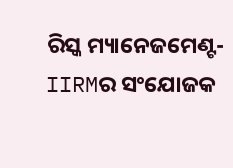ରିସ୍କ ମ୍ୟାନେଜମେଣ୍ଟ-IIRMର ସଂଯୋଜକ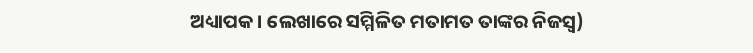ଅଧ୍ୟାପକ । ଲେଖାରେ ସମ୍ମିଳିତ ମତାମତ ତାଙ୍କର ନିଜସ୍ବ)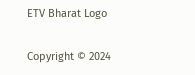ETV Bharat Logo

Copyright © 2024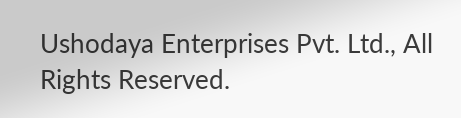Ushodaya Enterprises Pvt. Ltd., All Rights Reserved.